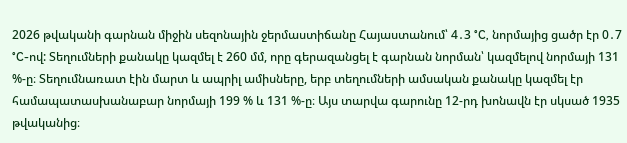2026 թվականի գարնան միջին սեզոնային ջերմաստիճանը Հայաստանում՝ 4․3 °C, նորմայից ցածր էր 0․7 °C-ով: Տեղումների քանակը կազմել է 260 մմ, որը գերազանցել է գարնան նորման՝ կազմելով նորմայի 131 %-ը։ Տեղումնառատ էին մարտ և ապրիլ ամիսները, երբ տեղումների ամսական քանակը կազմել էր համապատասխանաբար նորմայի 199 % և 131 %-ը։ Այս տարվա գարունը 12-րդ խոնավն էր սկսած 1935 թվականից։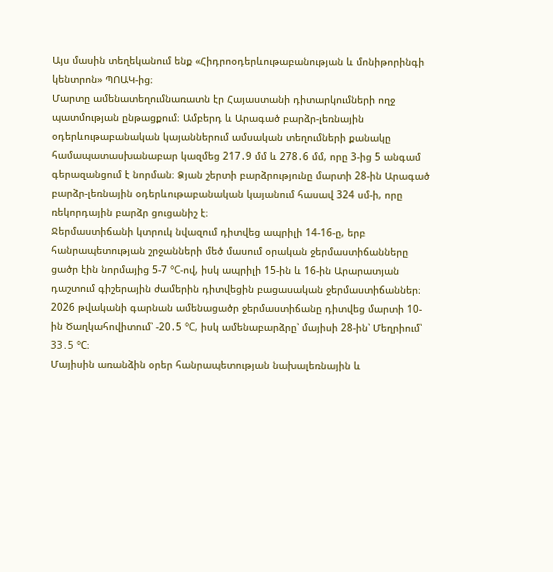Այս մասին տեղեկանում ենք «Հիդրոօդերևութաբանության և մոնիթորինգի կենտրոն» ՊՈԱԿ-ից։
Մարտը ամենատեղումնառատն էր Հայաստանի դիտարկումների ողջ պատմության ընթացքում։ Ամբերդ և Արագած բարձր-լեռնային օդերևութաբանական կայաններում ամսական տեղումների քանակը համապատասխանաբար կազմեց 217․9 մմ և 278․6 մմ, որը 3-ից 5 անգամ գերազանցում է նորման։ Ձյան շերտի բարձրությունը մարտի 28-ին Արագած բարձր-լեռնային օդերևութաբանական կայանում հասավ 324 սմ-ի, որը ռեկորդային բարձր ցուցանիշ է։
Ջերմաստիճանի կտրուկ նվազում դիտվեց ապրիլի 14-16-ը, երբ հանրապետության շրջանների մեծ մասում օրական ջերմաստիճանները ցածր էին նորմայից 5-7 °C-ով, իսկ ապրիլի 15-ին և 16-ին Արարատյան դաշտում գիշերային ժամերին դիտվեցին բացասական ջերմաստիճաններ։ 2026 թվականի գարնան ամենացածր ջերմաստիճանը դիտվեց մարտի 10-ին Ծաղկահովիտում՝ -20․5 °C, իսկ ամենաբարձրը՝ մայիսի 28-ին՝ Մեղրիում՝ 33․5 °C։
Մայիսին առանձին օրեր հանրապետության նախալեռնային և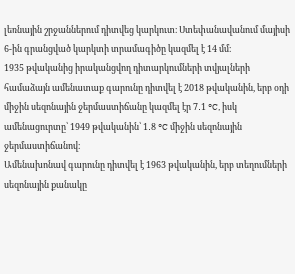լեռնային շրջաններում դիտվեց կարկուտ։ Ստեփանավանում մայիսի 6-ին գրանցված կարկտի տրամագիծը կազմել է 14 մմ։
1935 թվականից իրականցվող դիտարկումների տվյալների համաձայն ամենատաք գարունը դիտվել է 2018 թվականին, երբ օդի միջին սեզոնային ջերմաստիճանը կազմել էր 7․1 °C, իսկ ամենացուրտը՝ 1949 թվականին՝ 1․8 °C միջին սեզոնային ջերմաստիճանով։
Ամենախոնավ գարունը դիտվել է 1963 թվականին, երբ տեղումների սեզոնային քանակը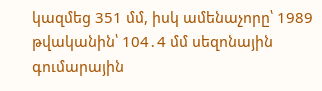կազմեց 351 մմ, իսկ ամենաչորը՝ 1989 թվականին՝ 104․4 մմ սեզոնային գումարային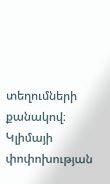տեղումների քանակով։
Կլիմայի փոփոխության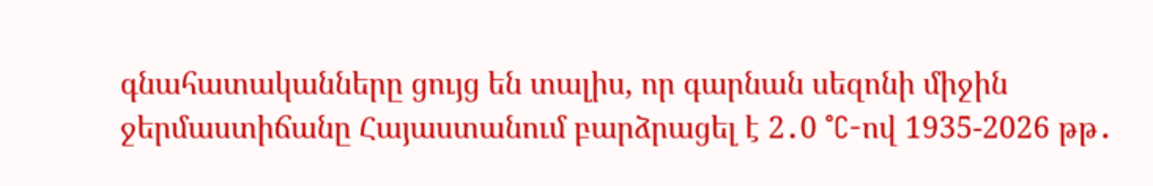գնահատականները ցույց են տալիս, որ գարնան սեզոնի միջին ջերմաստիճանը Հայաստանում բարձրացել է 2․0 °C-ով 1935-2026 թթ․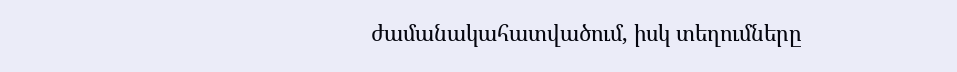ժամանակահատվածում, իսկ տեղումները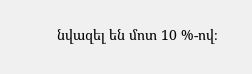նվազել են մոտ 10 %-ով։